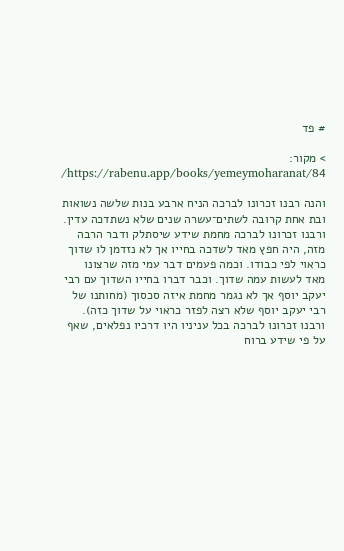# פד

> מקור: https://rabenu.app/books/yemeymoharanat/84/

והנה רבנו זכרונו לברכה הניח ארבע בנות שלשה נשואות ובת אחת קרובה לשתים־עשרה שנים שלא נשתדכה עדין. ורבנו זכרונו לברכה מחמת שידע שיסתלק ודבר הרבה מזה, היה חפץ מאד לשדכה בחייו אך לא נזדמן לו שדוך כראוי לפי כבודו. וכמה פעמים דבר עמי מזה שרצונו מאד לעשות עמה שדוך. וכבר דברו בחייו השדוך עם רבי יעקב יוסף אך לא נגמר מחמת איזה סכסוך (מחותנו של רבי יעקב יוסף שלא רצה לפזר כראוי על שדוך כזה). ורבנו זכרונו לברכה בכל עניניו היו דרכיו נפלאים, שאף על פי שידע ברוח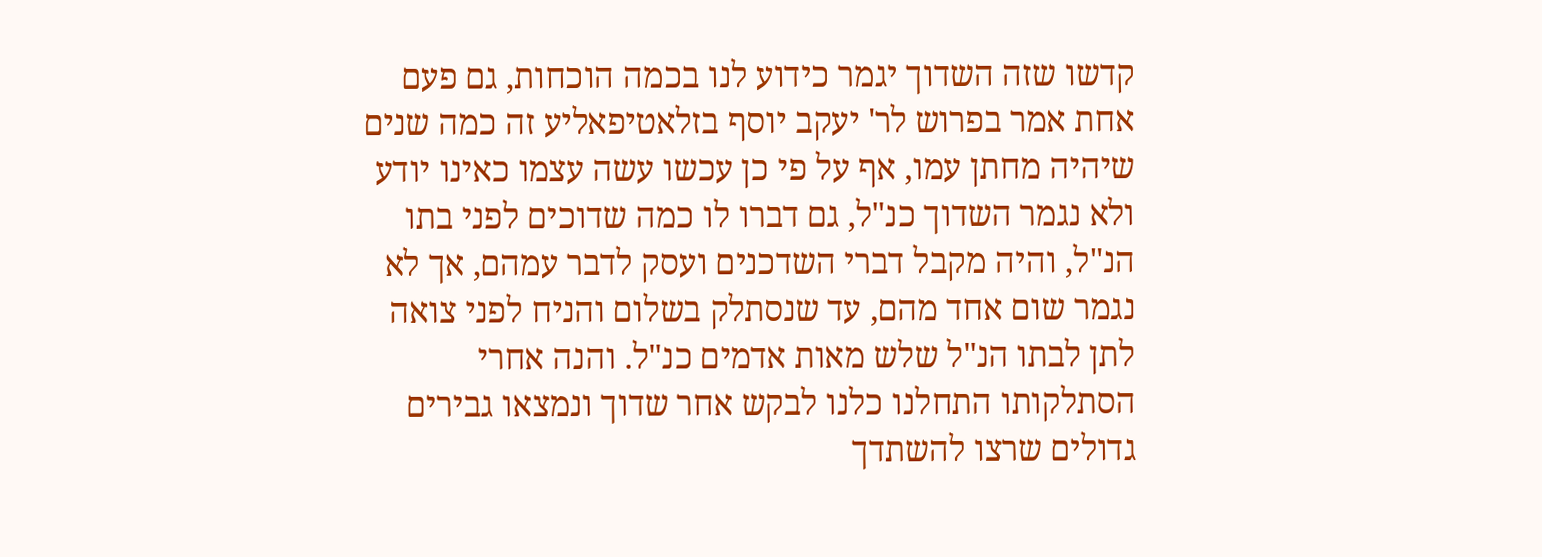קדשו שזה השדוך יגמר כידוע לנו בכמה הוכחות, גם פעם אחת אמר בפרוש לר' יעקב יוסף בזלאטיפאליע זה כמה שנים שיהיה מחתן עמו, אף על פי כן עכשו עשה עצמו כאינו יודע ולא נגמר השדוך כנ"ל, גם דברו לו כמה שדוכים לפני בתו הנ"ל, והיה מקבל דברי השדכנים ועסק לדבר עמהם, אך לא נגמר שום אחד מהם, עד שנסתלק בשלום והניח לפני צואה לתן לבתו הנ"ל שלש מאות אדמים כנ"ל. והנה אחרי הסתלקותו התחלנו כלנו לבקש אחר שדוך ונמצאו גבירים גדולים שרצו להשתדך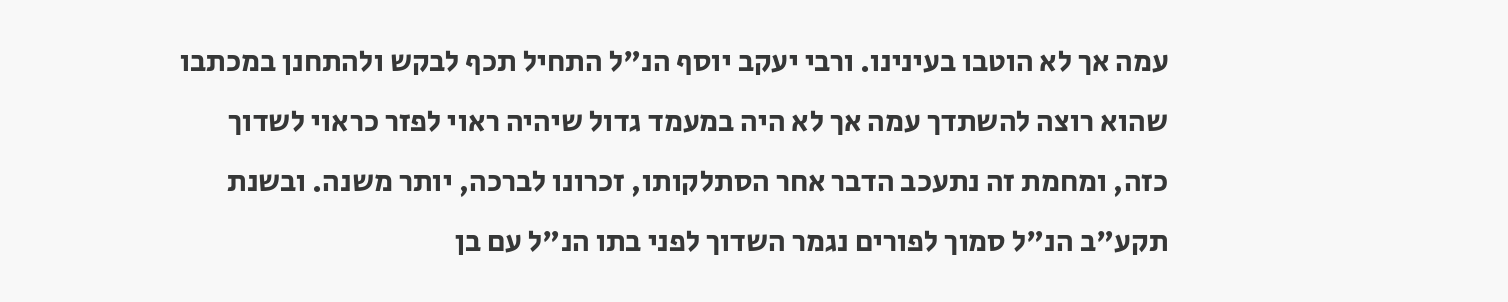עמה אך לא הוטבו בעינינו. ורבי יעקב יוסף הנ"ל התחיל תכף לבקש ולהתחנן במכתבו שהוא רוצה להשתדך עמה אך לא היה במעמד גדול שיהיה ראוי לפזר כראוי לשדוך כזה, ומחמת זה נתעכב הדבר אחר הסתלקותו, זכרונו לברכה, יותר משנה. ובשנת תקע"ב הנ"ל סמוך לפורים נגמר השדוך לפני בתו הנ"ל עם בן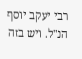רבי יעקב יוסף הנ"ל. ויש בזה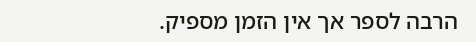הרבה לספר אך אין הזמן מספיק.